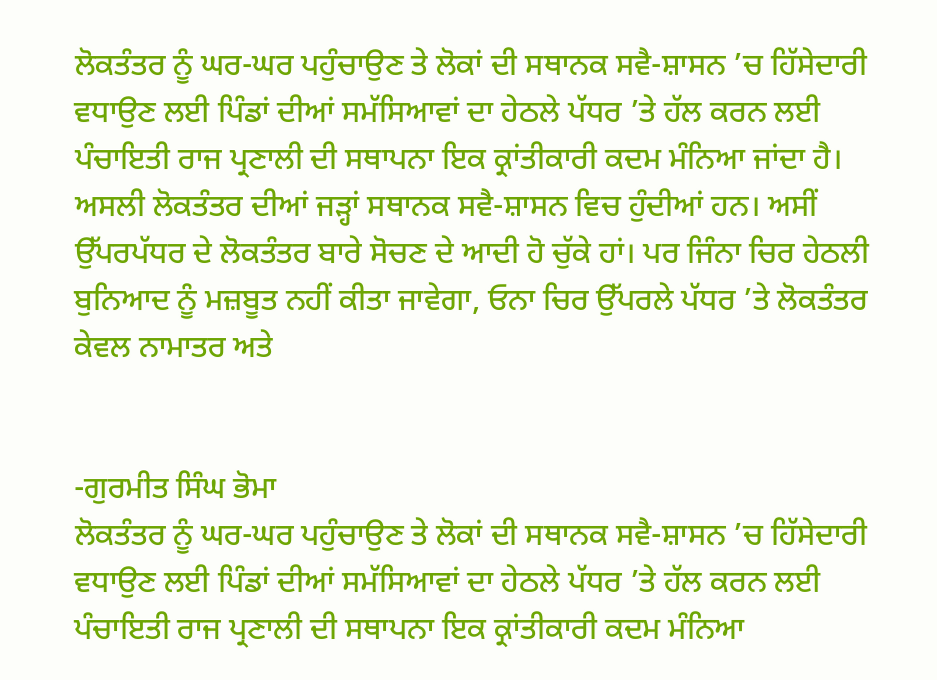ਲੋਕਤੰਤਰ ਨੂੰ ਘਰ-ਘਰ ਪਹੁੰਚਾਉਣ ਤੇ ਲੋਕਾਂ ਦੀ ਸਥਾਨਕ ਸਵੈ-ਸ਼ਾਸਨ ’ਚ ਹਿੱਸੇਦਾਰੀ ਵਧਾਉਣ ਲਈ ਪਿੰਡਾਂ ਦੀਆਂ ਸਮੱਸਿਆਵਾਂ ਦਾ ਹੇਠਲੇ ਪੱਧਰ ’ਤੇ ਹੱਲ ਕਰਨ ਲਈ ਪੰਚਾਇਤੀ ਰਾਜ ਪ੍ਰਣਾਲੀ ਦੀ ਸਥਾਪਨਾ ਇਕ ਕ੍ਰਾਂਤੀਕਾਰੀ ਕਦਮ ਮੰਨਿਆ ਜਾਂਦਾ ਹੈ। ਅਸਲੀ ਲੋਕਤੰਤਰ ਦੀਆਂ ਜੜ੍ਹਾਂ ਸਥਾਨਕ ਸਵੈ-ਸ਼ਾਸਨ ਵਿਚ ਹੁੰਦੀਆਂ ਹਨ। ਅਸੀਂ ਉੱਪਰਪੱਧਰ ਦੇ ਲੋਕਤੰਤਰ ਬਾਰੇ ਸੋਚਣ ਦੇ ਆਦੀ ਹੋ ਚੁੱਕੇ ਹਾਂ। ਪਰ ਜਿੰਨਾ ਚਿਰ ਹੇਠਲੀ ਬੁਨਿਆਦ ਨੂੰ ਮਜ਼ਬੂਤ ਨਹੀਂ ਕੀਤਾ ਜਾਵੇਗਾ, ਓਨਾ ਚਿਰ ਉੱਪਰਲੇ ਪੱਧਰ ’ਤੇ ਲੋਕਤੰਤਰ ਕੇਵਲ ਨਾਮਾਤਰ ਅਤੇ


-ਗੁਰਮੀਤ ਸਿੰਘ ਭੋਮਾ
ਲੋਕਤੰਤਰ ਨੂੰ ਘਰ-ਘਰ ਪਹੁੰਚਾਉਣ ਤੇ ਲੋਕਾਂ ਦੀ ਸਥਾਨਕ ਸਵੈ-ਸ਼ਾਸਨ ’ਚ ਹਿੱਸੇਦਾਰੀ ਵਧਾਉਣ ਲਈ ਪਿੰਡਾਂ ਦੀਆਂ ਸਮੱਸਿਆਵਾਂ ਦਾ ਹੇਠਲੇ ਪੱਧਰ ’ਤੇ ਹੱਲ ਕਰਨ ਲਈ ਪੰਚਾਇਤੀ ਰਾਜ ਪ੍ਰਣਾਲੀ ਦੀ ਸਥਾਪਨਾ ਇਕ ਕ੍ਰਾਂਤੀਕਾਰੀ ਕਦਮ ਮੰਨਿਆ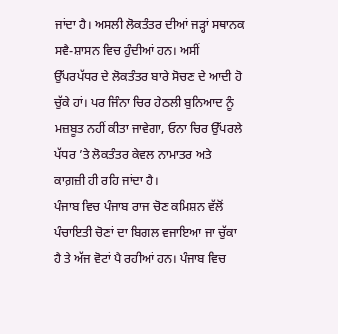ਜਾਂਦਾ ਹੈ। ਅਸਲੀ ਲੋਕਤੰਤਰ ਦੀਆਂ ਜੜ੍ਹਾਂ ਸਥਾਨਕ ਸਵੈ-ਸ਼ਾਸਨ ਵਿਚ ਹੁੰਦੀਆਂ ਹਨ। ਅਸੀਂ ਉੱਪਰਪੱਧਰ ਦੇ ਲੋਕਤੰਤਰ ਬਾਰੇ ਸੋਚਣ ਦੇ ਆਦੀ ਹੋ ਚੁੱਕੇ ਹਾਂ। ਪਰ ਜਿੰਨਾ ਚਿਰ ਹੇਠਲੀ ਬੁਨਿਆਦ ਨੂੰ ਮਜ਼ਬੂਤ ਨਹੀਂ ਕੀਤਾ ਜਾਵੇਗਾ, ਓਨਾ ਚਿਰ ਉੱਪਰਲੇ ਪੱਧਰ ’ਤੇ ਲੋਕਤੰਤਰ ਕੇਵਲ ਨਾਮਾਤਰ ਅਤੇ ਕਾਗ਼ਜ਼ੀ ਹੀ ਰਹਿ ਜਾਂਦਾ ਹੈ।
ਪੰਜਾਬ ਵਿਚ ਪੰਜਾਬ ਰਾਜ ਚੋਣ ਕਮਿਸ਼ਨ ਵੱਲੋਂ ਪੰਚਾਇਤੀ ਚੋਣਾਂ ਦਾ ਬਿਗਲ ਵਜਾਇਆ ਜਾ ਚੁੱਕਾ ਹੈ ਤੇ ਅੱਜ ਵੋਟਾਂ ਪੈ ਰਹੀਆਂ ਹਨ। ਪੰਜਾਬ ਵਿਚ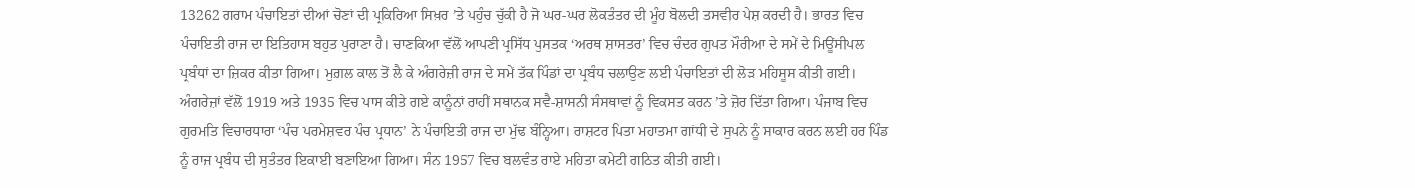13262 ਗਰਾਮ ਪੰਚਾਇਤਾਂ ਦੀਆਂ ਚੋਣਾਂ ਦੀ ਪ੍ਰਕਿਰਿਆ ਸਿਖ਼ਰ ’ਤੇ ਪਹੁੰਚ ਚੁੱਕੀ ਹੈ ਜੋ ਘਰ-ਘਰ ਲੋਕਤੰਤਰ ਦੀ ਮੂੰਹ ਬੋਲਦੀ ਤਸਵੀਰ ਪੇਸ਼ ਕਰਦੀ ਹੈ। ਭਾਰਤ ਵਿਚ ਪੰਚਾਇਤੀ ਰਾਜ ਦਾ ਇਤਿਹਾਸ ਬਹੁਤ ਪੁਰਾਣਾ ਹੈ। ਚਾਣਕਿਆ ਵੱਲੋਂ ਆਪਣੀ ਪ੍ਰਸਿੱਧ ਪੁਸਤਕ ‘ਅਰਥ ਸ਼ਾਸਤਰ’ ਵਿਚ ਚੰਦਰ ਗੁਪਤ ਮੌਰੀਆ ਦੇ ਸਮੇਂ ਦੇ ਮਿਊਂਸੀਪਲ ਪ੍ਰਬੰਧਾਂ ਦਾ ਜ਼ਿਕਰ ਕੀਤਾ ਗਿਆ। ਮੁਗ਼ਲ ਕਾਲ ਤੋਂ ਲੈ ਕੇ ਅੰਗਰੇਜ਼ੀ ਰਾਜ ਦੇ ਸਮੇਂ ਤੱਕ ਪਿੰਡਾਂ ਦਾ ਪ੍ਰਬੰਧ ਚਲਾਉਣ ਲਈ ਪੰਚਾਇਤਾਂ ਦੀ ਲੋੜ ਮਹਿਸੂਸ ਕੀਤੀ ਗਈ। ਅੰਗਰੇਜ਼ਾਂ ਵੱਲੋਂ 1919 ਅਤੇ 1935 ਵਿਚ ਪਾਸ ਕੀਤੇ ਗਏ ਕਾਨੂੰਨਾਂ ਰਾਹੀਂ ਸਥਾਨਕ ਸਵੈ-ਸ਼ਾਸਨੀ ਸੰਸਥਾਵਾਂ ਨੂੰ ਵਿਕਸਤ ਕਰਨ ’ਤੇ ਜ਼ੋਰ ਦਿੱਤਾ ਗਿਆ। ਪੰਜਾਬ ਵਿਚ ਗੁਰਮਤਿ ਵਿਚਾਰਧਾਰਾ ‘ਪੰਚ ਪਰਮੇਸ਼ਵਰ ਪੰਚ ਪ੍ਰਧਾਨ’ ਨੇ ਪੰਚਾਇਤੀ ਰਾਜ ਦਾ ਮੁੱਢ ਬੰਨ੍ਹਿਆ। ਰਾਸ਼ਟਰ ਪਿਤਾ ਮਹਾਤਮਾ ਗਾਂਧੀ ਦੇ ਸੁਪਨੇ ਨੂੰ ਸਾਕਾਰ ਕਰਨ ਲਈ ਹਰ ਪਿੰਡ ਨੂੰ ਰਾਜ ਪ੍ਰਬੰਧ ਦੀ ਸੁਤੰਤਰ ਇਕਾਈ ਬਣਾਇਆ ਗਿਆ। ਸੰਨ 1957 ਵਿਚ ਬਲਵੰਤ ਰਾਏ ਮਹਿਤਾ ਕਮੇਟੀ ਗਠਿਤ ਕੀਤੀ ਗਈ।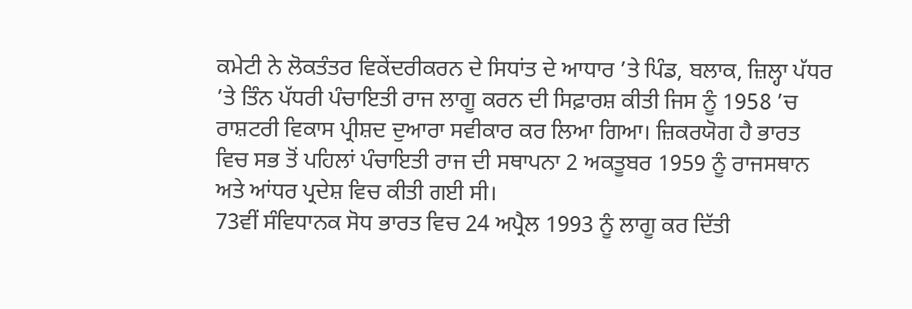ਕਮੇਟੀ ਨੇ ਲੋਕਤੰਤਰ ਵਿਕੇਂਦਰੀਕਰਨ ਦੇ ਸਿਧਾਂਤ ਦੇ ਆਧਾਰ ’ਤੇ ਪਿੰਡ, ਬਲਾਕ, ਜ਼ਿਲ੍ਹਾ ਪੱਧਰ ’ਤੇ ਤਿੰਨ ਪੱਧਰੀ ਪੰਚਾਇਤੀ ਰਾਜ ਲਾਗੂ ਕਰਨ ਦੀ ਸਿਫ਼ਾਰਸ਼ ਕੀਤੀ ਜਿਸ ਨੂੰ 1958 ’ਚ ਰਾਸ਼ਟਰੀ ਵਿਕਾਸ ਪ੍ਰੀਸ਼ਦ ਦੁਆਰਾ ਸਵੀਕਾਰ ਕਰ ਲਿਆ ਗਿਆ। ਜ਼ਿਕਰਯੋਗ ਹੈ ਭਾਰਤ ਵਿਚ ਸਭ ਤੋਂ ਪਹਿਲਾਂ ਪੰਚਾਇਤੀ ਰਾਜ ਦੀ ਸਥਾਪਨਾ 2 ਅਕਤੂਬਰ 1959 ਨੂੰ ਰਾਜਸਥਾਨ ਅਤੇ ਆਂਧਰ ਪ੍ਰਦੇਸ਼ ਵਿਚ ਕੀਤੀ ਗਈ ਸੀ।
73ਵੀਂ ਸੰਵਿਧਾਨਕ ਸੋਧ ਭਾਰਤ ਵਿਚ 24 ਅਪ੍ਰੈਲ 1993 ਨੂੰ ਲਾਗੂ ਕਰ ਦਿੱਤੀ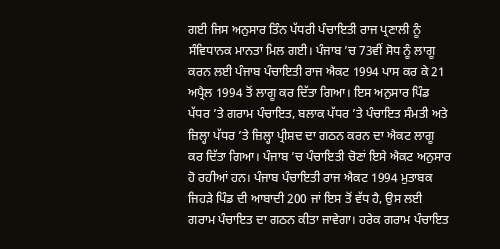ਗਈ ਜਿਸ ਅਨੁਸਾਰ ਤਿੰਨ ਪੱਧਰੀ ਪੰਚਾਇਤੀ ਰਾਜ ਪ੍ਰਣਾਲੀ ਨੂੰ ਸੰਵਿਧਾਨਕ ਮਾਨਤਾ ਮਿਲ ਗਈ। ਪੰਜਾਬ ’ਚ 73ਵੀਂ ਸੋਧ ਨੂੰ ਲਾਗੂ ਕਰਨ ਲਈ ਪੰਜਾਬ ਪੰਚਾਇਤੀ ਰਾਜ ਐਕਟ 1994 ਪਾਸ ਕਰ ਕੇ 21 ਅਪ੍ਰੈਲ 1994 ਤੋਂ ਲਾਗੂ ਕਰ ਦਿੱਤਾ ਗਿਆ। ਇਸ ਅਨੁਸਾਰ ਪਿੰਡ ਪੱਧਰ ’ਤੇ ਗਰਾਮ ਪੰਚਾਇਤ, ਬਲਾਕ ਪੱਧਰ ’ਤੇ ਪੰਚਾਇਤ ਸੰਮਤੀ ਅਤੇ ਜ਼ਿਲ੍ਹਾ ਪੱਧਰ ’ਤੇ ਜ਼ਿਲ੍ਹਾ ਪ੍ਰੀਸ਼ਦ ਦਾ ਗਠਨ ਕਰਨ ਦਾ ਐਕਟ ਲਾਗੂ ਕਰ ਦਿੱਤਾ ਗਿਆ। ਪੰਜਾਬ ’ਚ ਪੰਚਾਇਤੀ ਚੋਣਾਂ ਇਸੇ ਐਕਟ ਅਨੁਸਾਰ ਹੋ ਰਹੀਆਂ ਹਨ। ਪੰਜਾਬ ਪੰਚਾਇਤੀ ਰਾਜ ਐਕਟ 1994 ਮੁਤਾਬਕ ਜਿਹੜੇ ਪਿੰਡ ਦੀ ਆਬਾਦੀ 200 ਜਾਂ ਇਸ ਤੋਂ ਵੱਧ ਹੈ, ਉਸ ਲਈ ਗਰਾਮ ਪੰਚਾਇਤ ਦਾ ਗਠਨ ਕੀਤਾ ਜਾਵੇਗਾ। ਹਰੇਕ ਗਰਾਮ ਪੰਚਾਇਤ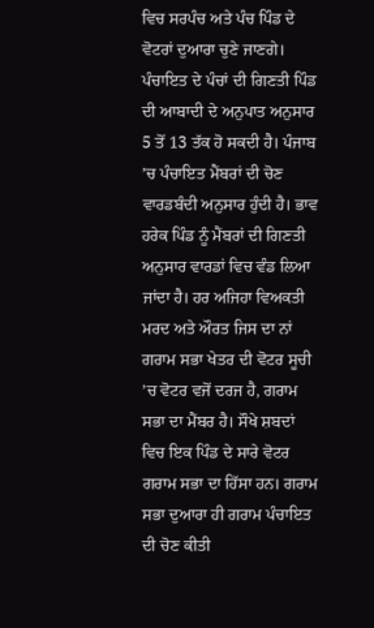ਵਿਚ ਸਰਪੰਚ ਅਤੇ ਪੰਚ ਪਿੰਡ ਦੇ ਵੋਟਰਾਂ ਦੁਆਰਾ ਚੁਣੇ ਜਾਣਗੇ। ਪੰਚਾਇਤ ਦੇ ਪੰਚਾਂ ਦੀ ਗਿਣਤੀ ਪਿੰਡ ਦੀ ਆਬਾਦੀ ਦੇ ਅਨੁਪਾਤ ਅਨੁਸਾਰ 5 ਤੋਂ 13 ਤੱਕ ਹੋ ਸਕਦੀ ਹੈ। ਪੰਜਾਬ ’ਚ ਪੰਚਾਇਤ ਮੈਂਬਰਾਂ ਦੀ ਚੋਣ ਵਾਰਡਬੰਦੀ ਅਨੁਸਾਰ ਹੁੰਦੀ ਹੈ। ਭਾਵ ਹਰੇਕ ਪਿੰਡ ਨੂੰ ਮੈਂਬਰਾਂ ਦੀ ਗਿਣਤੀ ਅਨੁਸਾਰ ਵਾਰਡਾਂ ਵਿਚ ਵੰਡ ਲਿਆ ਜਾਂਦਾ ਹੈ। ਹਰ ਅਜਿਹਾ ਵਿਅਕਤੀ ਮਰਦ ਅਤੇ ਔਰਤ ਜਿਸ ਦਾ ਨਾਂ ਗਰਾਮ ਸਭਾ ਖੇਤਰ ਦੀ ਵੋਟਰ ਸੂਚੀ ’ਚ ਵੋਟਰ ਵਜੋਂ ਦਰਜ ਹੈ, ਗਰਾਮ ਸਭਾ ਦਾ ਮੈਂਬਰ ਹੈ। ਸੌਖੇ ਸ਼ਬਦਾਂ ਵਿਚ ਇਕ ਪਿੰਡ ਦੇ ਸਾਰੇ ਵੋਟਰ ਗਰਾਮ ਸਭਾ ਦਾ ਹਿੱਸਾ ਹਨ। ਗਰਾਮ ਸਭਾ ਦੁਆਰਾ ਹੀ ਗਰਾਮ ਪੰਚਾਇਤ ਦੀ ਚੋਣ ਕੀਤੀ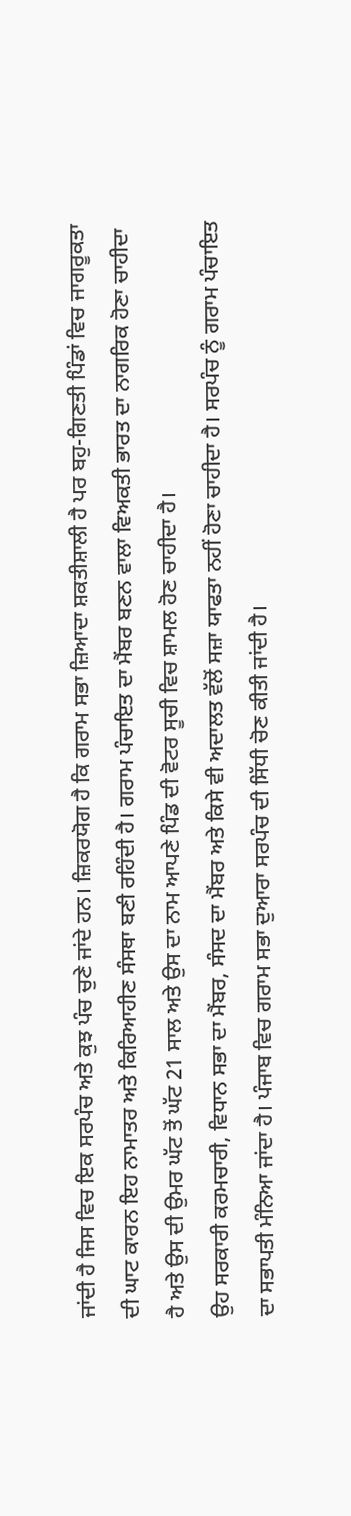ਜਾਂਦੀ ਹੈ ਜਿਸ ਵਿਚ ਇਕ ਸਰਪੰਚ ਅਤੇ ਕੁਝ ਪੰਚ ਚੁਣੇ ਜਾਂਦੇ ਹਨ। ਜ਼ਿਕਰਯੋਗ ਹੈ ਕਿ ਗਰਾਮ ਸਭਾ ਜ਼ਿਆਦਾ ਸ਼ਕਤੀਸ਼ਾਲੀ ਹੈ ਪਰ ਬਹੁ-ਗਿਣਤੀ ਪਿੰਡਾਂ ਵਿਚ ਜਾਗਰੂਕਤਾ ਦੀ ਘਾਟ ਕਾਰਨ ਇਹ ਨਾਮਾਤਰ ਅਤੇ ਕਿਰਿਆਹੀਣ ਸੰਸਥਾ ਬਣੀ ਰਹਿੰਦੀ ਹੈ। ਗਰਾਮ ਪੰਚਾਇਤ ਦਾ ਮੈਂਬਰ ਬਣਨ ਵਾਲਾ ਵਿਅਕਤੀ ਭਾਰਤ ਦਾ ਨਾਗਰਿਕ ਹੋਣਾ ਚਾਹੀਦਾ ਹੈ ਅਤੇ ਉਸ ਦੀ ਉਮਰ ਘੱਟ ਤੋਂ ਘੱਟ 21 ਸਾਲ ਅਤੇ ਉਸ ਦਾ ਨਾਮ ਆਪਣੇ ਪਿੰਡ ਦੀ ਵੋਟਰ ਸੂਚੀ ਵਿਚ ਸ਼ਾਮਲ ਹੋਣ ਚਾਹੀਦਾ ਹੈ।
ਉਹ ਸਰਕਾਰੀ ਕਰਮਚਾਰੀ, ਵਿਧਾਨ ਸਭਾ ਦਾ ਮੈਂਬਰ, ਸੰਸਦ ਦਾ ਮੈਂਬਰ ਅਤੇ ਕਿਸੇ ਵੀ ਅਦਾਲਤ ਵੱਲੋਂ ਸਜ਼ਾ ਯਾਫਤਾ ਨਹੀਂ ਹੋਣਾ ਚਾਹੀਦਾ ਹੈ। ਸਰਪੰਚ ਨੂੰ ਗਰਾਮ ਪੰਚਾਇਤ ਦਾ ਸਭਾਪਤੀ ਮੰਨਿਆ ਜਾਂਦਾ ਹੈ। ਪੰਜਾਬ ਵਿਚ ਗਰਾਮ ਸਭਾ ਦੁਆਰਾ ਸਰਪੰਚ ਦੀ ਸਿੱਧੀ ਚੋਣ ਕੀਤੀ ਜਾਂਦੀ ਹੈ।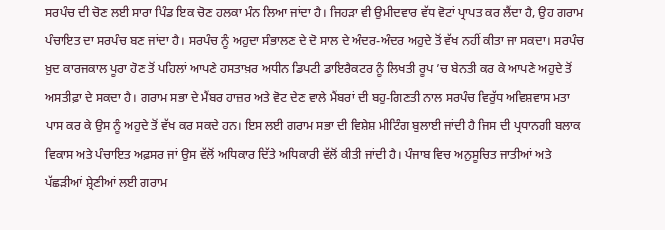ਸਰਪੰਚ ਦੀ ਚੋਣ ਲਈ ਸਾਰਾ ਪਿੰਡ ਇਕ ਚੋਣ ਹਲਕਾ ਮੰਨ ਲਿਆ ਜਾਂਦਾ ਹੈ। ਜਿਹੜਾ ਵੀ ਉਮੀਦਵਾਰ ਵੱਧ ਵੋਟਾਂ ਪ੍ਰਾਪਤ ਕਰ ਲੈਂਦਾ ਹੈ, ਉਹ ਗਰਾਮ ਪੰਚਾਇਤ ਦਾ ਸਰਪੰਚ ਬਣ ਜਾਂਦਾ ਹੈ। ਸਰਪੰਚ ਨੂੰ ਅਹੁਦਾ ਸੰਭਾਲਣ ਦੇ ਦੋ ਸਾਲ ਦੇ ਅੰਦਰ-ਅੰਦਰ ਅਹੁਦੇ ਤੋਂ ਵੱਖ ਨਹੀਂ ਕੀਤਾ ਜਾ ਸਕਦਾ। ਸਰਪੰਚ ਖ਼ੁਦ ਕਾਰਜਕਾਲ ਪੂਰਾ ਹੋਣ ਤੋਂ ਪਹਿਲਾਂ ਆਪਣੇ ਹਸਤਾਖ਼ਰ ਅਧੀਨ ਡਿਪਟੀ ਡਾਇਰੈਕਟਰ ਨੂੰ ਲਿਖਤੀ ਰੂਪ ’ਚ ਬੇਨਤੀ ਕਰ ਕੇ ਆਪਣੇ ਅਹੁਦੇ ਤੋਂ ਅਸਤੀਫ਼ਾ ਦੇ ਸਕਦਾ ਹੈ। ਗਰਾਮ ਸਭਾ ਦੇ ਮੈਂਬਰ ਹਾਜ਼ਰ ਅਤੇ ਵੋਟ ਦੇਣ ਵਾਲੇ ਮੈਂਬਰਾਂ ਦੀ ਬਹੁ-ਗਿਣਤੀ ਨਾਲ ਸਰਪੰਚ ਵਿਰੁੱਧ ਅਵਿਸ਼ਵਾਸ ਮਤਾ ਪਾਸ ਕਰ ਕੇ ਉਸ ਨੂੰ ਅਹੁਦੇ ਤੋਂ ਵੱਖ ਕਰ ਸਕਦੇ ਹਨ। ਇਸ ਲਈ ਗਰਾਮ ਸਭਾ ਦੀ ਵਿਸ਼ੇਸ਼ ਮੀਟਿੰਗ ਬੁਲਾਈ ਜਾਂਦੀ ਹੈ ਜਿਸ ਦੀ ਪ੍ਰਧਾਨਗੀ ਬਲਾਕ ਵਿਕਾਸ ਅਤੇ ਪੰਚਾਇਤ ਅਫ਼ਸਰ ਜਾਂ ਉਸ ਵੱਲੋਂ ਅਧਿਕਾਰ ਦਿੱਤੇ ਅਧਿਕਾਰੀ ਵੱਲੋਂ ਕੀਤੀ ਜਾਂਦੀ ਹੈ। ਪੰਜਾਬ ਵਿਚ ਅਨੁਸੂਚਿਤ ਜਾਤੀਆਂ ਅਤੇ ਪੱਛੜੀਆਂ ਸ਼੍ਰੇਣੀਆਂ ਲਈ ਗਰਾਮ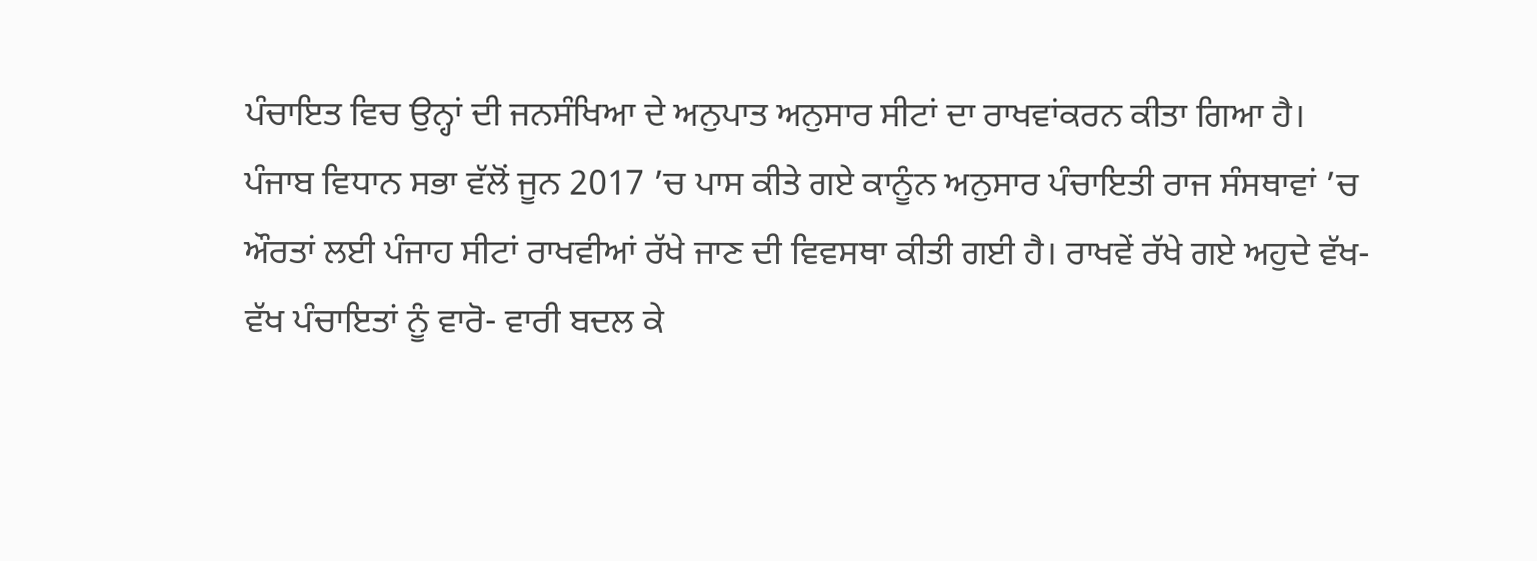ਪੰਚਾਇਤ ਵਿਚ ਉਨ੍ਹਾਂ ਦੀ ਜਨਸੰਖਿਆ ਦੇ ਅਨੁਪਾਤ ਅਨੁਸਾਰ ਸੀਟਾਂ ਦਾ ਰਾਖਵਾਂਕਰਨ ਕੀਤਾ ਗਿਆ ਹੈ।
ਪੰਜਾਬ ਵਿਧਾਨ ਸਭਾ ਵੱਲੋਂ ਜੂਨ 2017 ’ਚ ਪਾਸ ਕੀਤੇ ਗਏ ਕਾਨੂੰਨ ਅਨੁਸਾਰ ਪੰਚਾਇਤੀ ਰਾਜ ਸੰਸਥਾਵਾਂ ’ਚ ਔਰਤਾਂ ਲਈ ਪੰਜਾਹ ਸੀਟਾਂ ਰਾਖਵੀਆਂ ਰੱਖੇ ਜਾਣ ਦੀ ਵਿਵਸਥਾ ਕੀਤੀ ਗਈ ਹੈ। ਰਾਖਵੇਂ ਰੱਖੇ ਗਏ ਅਹੁਦੇ ਵੱਖ-ਵੱਖ ਪੰਚਾਇਤਾਂ ਨੂੰ ਵਾਰੋ- ਵਾਰੀ ਬਦਲ ਕੇ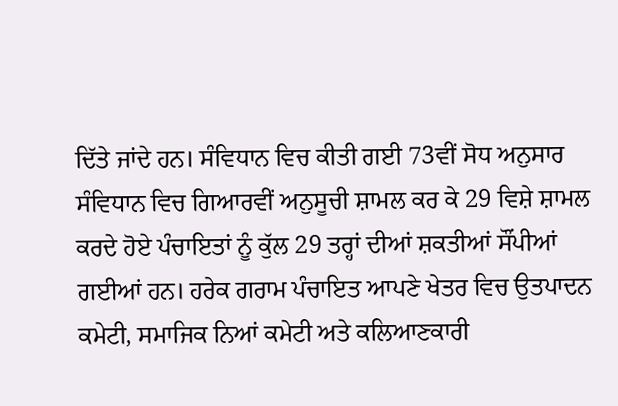ਦਿੱਤੇ ਜਾਂਦੇ ਹਨ। ਸੰਵਿਧਾਨ ਵਿਚ ਕੀਤੀ ਗਈ 73ਵੀਂ ਸੋਧ ਅਨੁਸਾਰ ਸੰਵਿਧਾਨ ਵਿਚ ਗਿਆਰਵੀਂ ਅਨੁਸੂਚੀ ਸ਼ਾਮਲ ਕਰ ਕੇ 29 ਵਿਸ਼ੇ ਸ਼ਾਮਲ ਕਰਦੇ ਹੋਏ ਪੰਚਾਇਤਾਂ ਨੂੰ ਕੁੱਲ 29 ਤਰ੍ਹਾਂ ਦੀਆਂ ਸ਼ਕਤੀਆਂ ਸੌਂਪੀਆਂ ਗਈਆਂ ਹਨ। ਹਰੇਕ ਗਰਾਮ ਪੰਚਾਇਤ ਆਪਣੇ ਖੇਤਰ ਵਿਚ ਉਤਪਾਦਨ ਕਮੇਟੀ, ਸਮਾਜਿਕ ਨਿਆਂ ਕਮੇਟੀ ਅਤੇ ਕਲਿਆਣਕਾਰੀ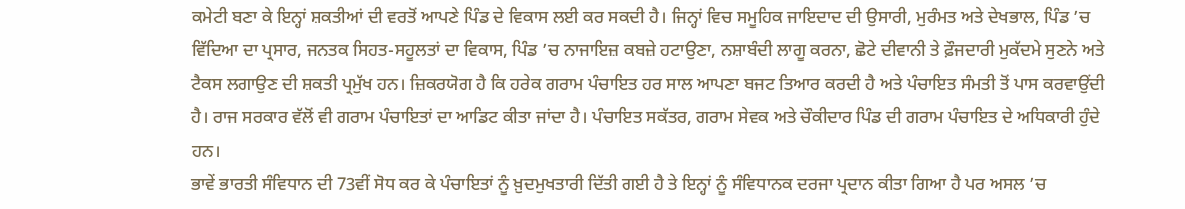ਕਮੇਟੀ ਬਣਾ ਕੇ ਇਨ੍ਹਾਂ ਸ਼ਕਤੀਆਂ ਦੀ ਵਰਤੋਂ ਆਪਣੇ ਪਿੰਡ ਦੇ ਵਿਕਾਸ ਲਈ ਕਰ ਸਕਦੀ ਹੈ। ਜਿਨ੍ਹਾਂ ਵਿਚ ਸਮੂਹਿਕ ਜਾਇਦਾਦ ਦੀ ਉਸਾਰੀ, ਮੁਰੰਮਤ ਅਤੇ ਦੇਖਭਾਲ, ਪਿੰਡ ’ਚ ਵਿੱਦਿਆ ਦਾ ਪ੍ਰਸਾਰ, ਜਨਤਕ ਸਿਹਤ-ਸਹੂਲਤਾਂ ਦਾ ਵਿਕਾਸ, ਪਿੰਡ ’ਚ ਨਾਜਾਇਜ਼ ਕਬਜ਼ੇ ਹਟਾਉਣਾ, ਨਸ਼ਾਬੰਦੀ ਲਾਗੂ ਕਰਨਾ, ਛੋਟੇ ਦੀਵਾਨੀ ਤੇ ਫ਼ੌਜਦਾਰੀ ਮੁਕੱਦਮੇ ਸੁਣਨੇ ਅਤੇ ਟੈਕਸ ਲਗਾਉਣ ਦੀ ਸ਼ਕਤੀ ਪ੍ਰਮੁੱਖ ਹਨ। ਜ਼ਿਕਰਯੋਗ ਹੈ ਕਿ ਹਰੇਕ ਗਰਾਮ ਪੰਚਾਇਤ ਹਰ ਸਾਲ ਆਪਣਾ ਬਜਟ ਤਿਆਰ ਕਰਦੀ ਹੈ ਅਤੇ ਪੰਚਾਇਤ ਸੰਮਤੀ ਤੋਂ ਪਾਸ ਕਰਵਾਉਂਦੀ ਹੈ। ਰਾਜ ਸਰਕਾਰ ਵੱਲੋਂ ਵੀ ਗਰਾਮ ਪੰਚਾਇਤਾਂ ਦਾ ਆਡਿਟ ਕੀਤਾ ਜਾਂਦਾ ਹੈ। ਪੰਚਾਇਤ ਸਕੱਤਰ, ਗਰਾਮ ਸੇਵਕ ਅਤੇ ਚੌਕੀਦਾਰ ਪਿੰਡ ਦੀ ਗਰਾਮ ਪੰਚਾਇਤ ਦੇ ਅਧਿਕਾਰੀ ਹੁੰਦੇ ਹਨ।
ਭਾਵੇਂ ਭਾਰਤੀ ਸੰਵਿਧਾਨ ਦੀ 73ਵੀਂ ਸੋਧ ਕਰ ਕੇ ਪੰਚਾਇਤਾਂ ਨੂੰ ਖ਼ੁਦਮੁਖਤਾਰੀ ਦਿੱਤੀ ਗਈ ਹੈ ਤੇ ਇਨ੍ਹਾਂ ਨੂੰ ਸੰਵਿਧਾਨਕ ਦਰਜਾ ਪ੍ਰਦਾਨ ਕੀਤਾ ਗਿਆ ਹੈ ਪਰ ਅਸਲ ’ਚ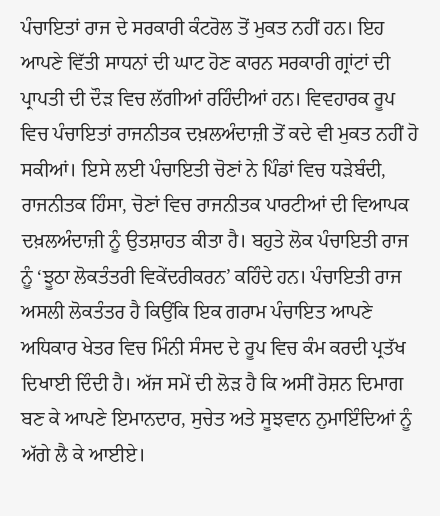ਪੰਚਾਇਤਾਂ ਰਾਜ ਦੇ ਸਰਕਾਰੀ ਕੰਟਰੋਲ ਤੋਂ ਮੁਕਤ ਨਹੀਂ ਹਨ। ਇਹ ਆਪਣੇ ਵਿੱਤੀ ਸਾਧਨਾਂ ਦੀ ਘਾਟ ਹੋਣ ਕਾਰਨ ਸਰਕਾਰੀ ਗ੍ਰਾਂਟਾਂ ਦੀ ਪ੍ਰਾਪਤੀ ਦੀ ਦੌੜ ਵਿਚ ਲੱਗੀਆਂ ਰਹਿੰਦੀਆਂ ਹਨ। ਵਿਵਹਾਰਕ ਰੂਪ ਵਿਚ ਪੰਚਾਇਤਾਂ ਰਾਜਨੀਤਕ ਦਖ਼ਲਅੰਦਾਜ਼ੀ ਤੋਂ ਕਦੇ ਵੀ ਮੁਕਤ ਨਹੀਂ ਹੋ ਸਕੀਆਂ। ਇਸੇ ਲਈ ਪੰਚਾਇਤੀ ਚੋਣਾਂ ਨੇ ਪਿੰਡਾਂ ਵਿਚ ਧੜੇਬੰਦੀ, ਰਾਜਨੀਤਕ ਹਿੰਸਾ, ਚੋਣਾਂ ਵਿਚ ਰਾਜਨੀਤਕ ਪਾਰਟੀਆਂ ਦੀ ਵਿਆਪਕ ਦਖ਼ਲਅੰਦਾਜ਼ੀ ਨੂੰ ਉਤਸ਼ਾਹਤ ਕੀਤਾ ਹੈ। ਬਹੁਤੇ ਲੋਕ ਪੰਚਾਇਤੀ ਰਾਜ ਨੂੰ ‘ਝੂਠਾ ਲੋਕਤੰਤਰੀ ਵਿਕੇਂਦਰੀਕਰਨ’ ਕਹਿੰਦੇ ਹਨ। ਪੰਚਾਇਤੀ ਰਾਜ ਅਸਲੀ ਲੋਕਤੰਤਰ ਹੈ ਕਿਉਂਕਿ ਇਕ ਗਰਾਮ ਪੰਚਾਇਤ ਆਪਣੇ ਅਧਿਕਾਰ ਖੇਤਰ ਵਿਚ ਮਿੰਨੀ ਸੰਸਦ ਦੇ ਰੂਪ ਵਿਚ ਕੰਮ ਕਰਦੀ ਪ੍ਰਤੱਖ ਦਿਖਾਈ ਦਿੰਦੀ ਹੈ। ਅੱਜ ਸਮੇਂ ਦੀ ਲੋੜ ਹੈ ਕਿ ਅਸੀਂ ਰੋਸ਼ਨ ਦਿਮਾਗ ਬਣ ਕੇ ਆਪਣੇ ਇਮਾਨਦਾਰ, ਸੁਚੇਤ ਅਤੇ ਸੂਝਵਾਨ ਨੁਮਾਇੰਦਿਆਂ ਨੂੰ ਅੱਗੇ ਲੈ ਕੇ ਆਈਏ।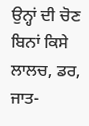ਉਨ੍ਹਾਂ ਦੀ ਚੋਣ ਬਿਨਾਂ ਕਿਸੇ ਲਾਲਚ, ਡਰ, ਜਾਤ-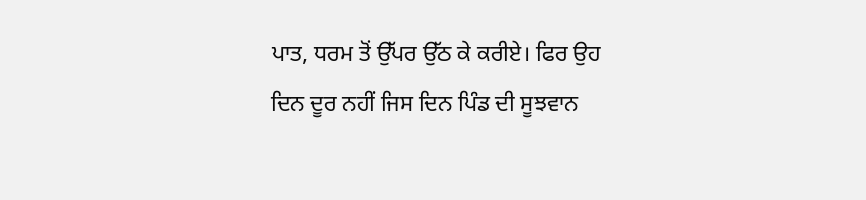ਪਾਤ, ਧਰਮ ਤੋਂ ਉੱਪਰ ਉੱਠ ਕੇ ਕਰੀਏ। ਫਿਰ ਉਹ ਦਿਨ ਦੂਰ ਨਹੀਂ ਜਿਸ ਦਿਨ ਪਿੰਡ ਦੀ ਸੂਝਵਾਨ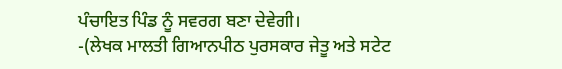ਪੰਚਾਇਤ ਪਿੰਡ ਨੂੰ ਸਵਰਗ ਬਣਾ ਦੇਵੇਗੀ।
-(ਲੇਖਕ ਮਾਲਤੀ ਗਿਆਨਪੀਠ ਪੁਰਸਕਾਰ ਜੇਤੂ ਅਤੇ ਸਟੇਟ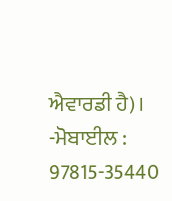ਐਵਾਰਡੀ ਹੈ)।
-ਮੋਬਾਈਲ : 97815-35440